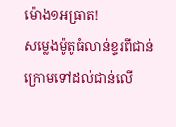ម៉ោង១អធ្រាត!
សម្លេងម៉ូតូធំលាន់ខ្ទរពីជាន់ក្រោមទៅដល់ជាន់លើ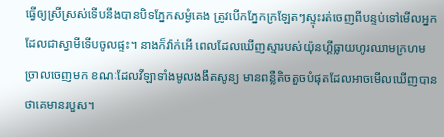ធ្វើឲ្យស្រីស្រស់ទើបនឹងបានបិទភ្នែកសម្ងំគេង ត្រូវបើកភ្នែកក្រឡែតៗស្ទុះរត់ចេញពីបន្ទប់ទៅមើលអ្នកដែលជាស្វាមីទើបចូលផ្ទះ។ នាងក៏វ៉ាក់អើ ពេលដែលឃើញស្មារបស់យ៉ុនហ្គីធ្លាយហូរឈាមក្រហមច្រាលចេញមក ខណៈដែលវីឡាទាំងមូលងងឹតសូន្យ មានពន្លឺតិចតួចបំផុតដែលអាចមើលឃើញបានថាគេមានរបួស។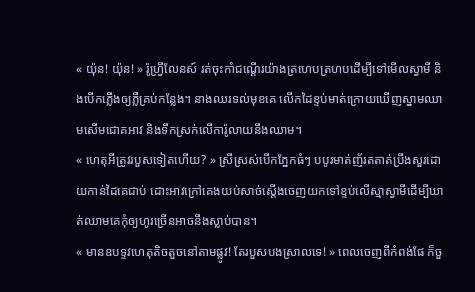« យ៉ុន! យ៉ុន! » រ៉ូហ្វ្រីលែនស៍ រត់ចុះកាំជណ្តើរយ៉ាងត្រហេបត្រហបដើម្បីទៅមើលស្វាមី និងបើកភ្លើងឲ្យភ្លឺគ្រប់កន្លែង។ នាងឈរទល់មុខគេ លើកដៃខ្ទប់មាត់ក្រោយឃើញស្នាមឈាមសើមជោគអាវ និងទឹកស្រក់លើការ៉ូលាយនឹងឈាម។
« ហេតុអីត្រូវរបួសទៀតហើយ? » ស្រីស្រស់បើកភ្នែកធំៗ បបូរមាត់ញ័រតតាត់ប្រឹងសួរដោយកាន់ដៃគេជាប់ ដោះអាវក្រៅគេងយប់សាច់ស្តើងចេញយកទៅខ្ទប់លើស្មាស្វាមីដើម្បីឃាត់ឈាមគេកុំឲ្យហូរច្រើនអាចនឹងស្លាប់បាន។
« មានឧបទ្ទវហេតុតិចតួចនៅតាមផ្លូវ! តែរបួសបងស្រាលទេ! » ពេលចេញពីកំពង់ផែ ក៏ចួ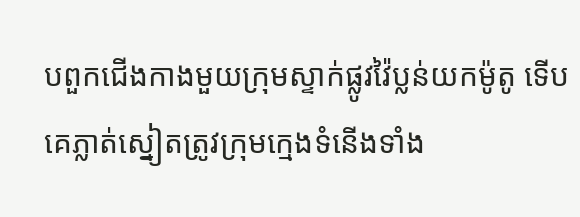បពួកជើងកាងមួយក្រុមស្ទាក់ផ្លូវវ៉ៃប្លន់យកម៉ូតូ ទើបគេភ្លាត់ស្នៀតត្រូវក្រុមក្មេងទំនើងទាំង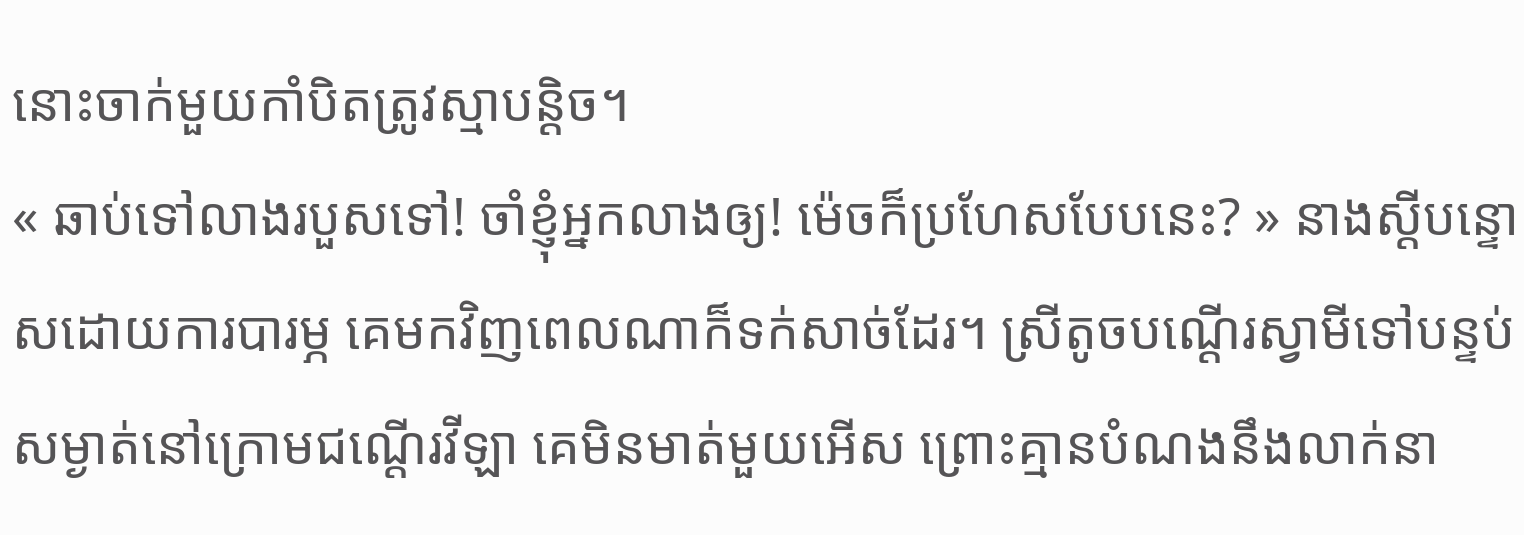នោះចាក់មួយកាំបិតត្រូវស្មាបន្តិច។
« ឆាប់ទៅលាងរបួសទៅ! ចាំខ្ញុំអ្នកលាងឲ្យ! ម៉េចក៏ប្រហែសបែបនេះ? » នាងស្តីបន្ទោសដោយការបារម្ភ គេមកវិញពេលណាក៏ទក់សាច់ដែរ។ ស្រីតូចបណ្តើរស្វាមីទៅបន្ទប់សម្ងាត់នៅក្រោមជណ្តើរវីឡា គេមិនមាត់មួយអើស ព្រោះគ្មានបំណងនឹងលាក់នា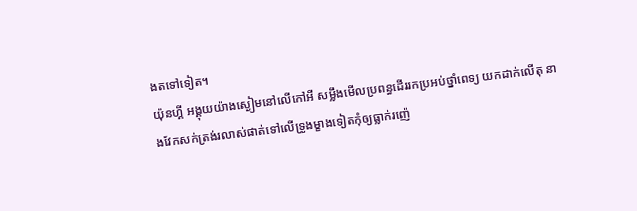ងតទៅទៀត។
យ៉ុនហ្គី អង្គុយយ៉ាងស្ងៀមនៅលើកៅអី សម្លឹងមើលប្រពន្ធដើររកប្រអប់ថ្នាំពេទ្យ យកដាក់លើតុ នាងវែកសក់ត្រង់រលាស់ផាត់ទៅលើទ្រូងម្ខាងទៀតកុំឲ្យធ្លាក់រញ៉េ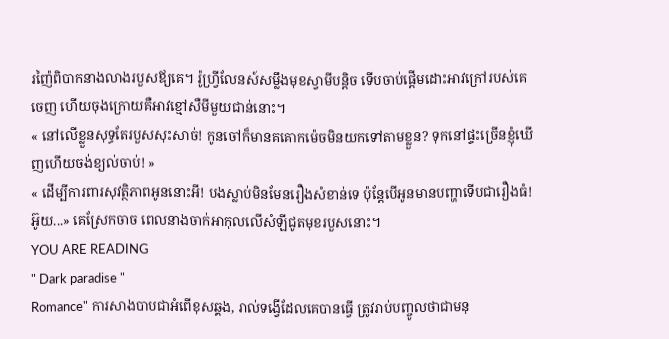រញ៉ៃពិបាកនាងលាងរបួសឪ្យគេ។ រ៉ូហ្វ្រីលែនស៍សម្លឹងមុខស្វាមីបន្តិច ទើបចាប់ផ្តើមដោះអាវក្រៅរបស់គេចេញ ហើយចុងក្រោយគឺអាវខ្មៅសឺមីមួយជាន់នោះ។
« នៅលើខ្លួនសុទ្ធតែរបួសសុះសាច់! កូនចៅក៏មានគគោកម៉េចមិនយកទៅតាមខ្លួន? ទុកនៅផ្ទះច្រើនខ្ញុំឃើញហើយចង់ខ្យល់ចាប់! »
« ដើម្បីការពារសុវត្ថិភាពអូននោះអី! បងស្លាប់មិនមែនរឿងសំខាន់ទេ ប៉ុន្តែបើអូនមានបញ្ហាទើបជារឿងធំ! អ៊ូយ...» គេស្រែកចាច ពេលនាងចាក់អាកុលលើសំឡីជូតមុខរបួសនោះ។
YOU ARE READING
" Dark paradise "
Romance" ការសាងបាបជាអំពើខុសឆ្គង, រាល់ទង្វើដែលគេបានធ្វើ ត្រូវរាប់បញ្ចូលថាជាមនុ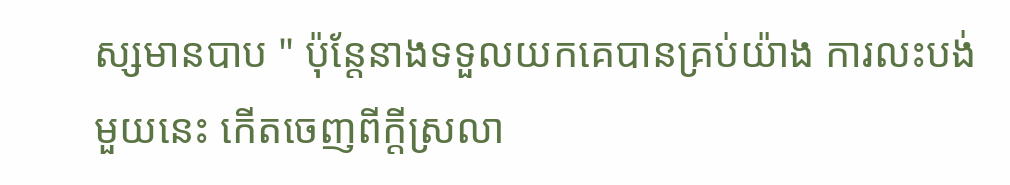ស្សមានបាប " ប៉ុន្តែនាងទទួលយកគេបានគ្រប់យ៉ាង ការលះបង់មួយនេះ កើតចេញពីក្តីស្រលា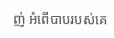ញ់ អំពើបាបរបស់គេ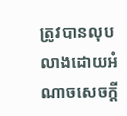ត្រូវបានលុបលាងដោយអំណាចសេចក្តី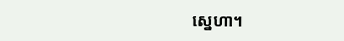ស្នេហា។